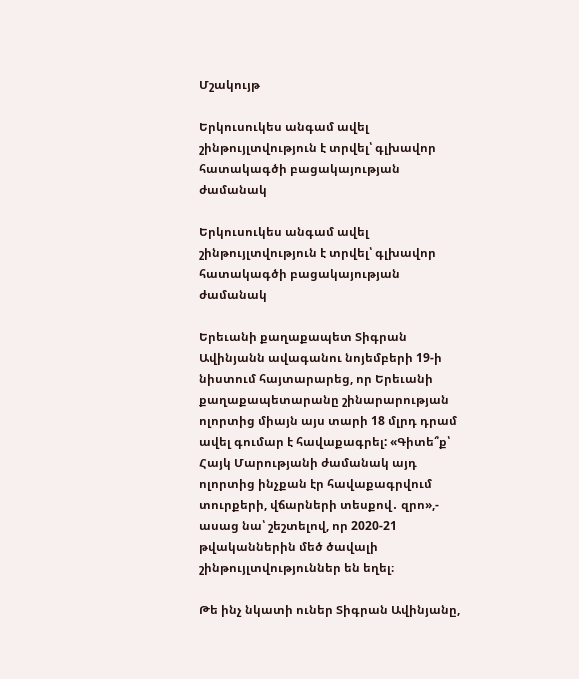Մշակույթ

Երկուսուկես անգամ ավել շինթույլտվություն է տրվել՝ գլխավոր հատակագծի բացակայության ժամանակ

Երկուսուկես անգամ ավել շինթույլտվություն է տրվել՝ գլխավոր հատակագծի բացակայության ժամանակ

Երեւանի քաղաքապետ Տիգրան Ավինյանն ավագանու նոյեմբերի 19-ի նիստում հայտարարեց, որ Երեւանի քաղաքապետարանը շինարարության ոլորտից միայն այս տարի 18 մլրդ դրամ ավել գումար է հավաքագրել: «Գիտե՞ք՝ Հայկ Մարությանի ժամանակ այդ ոլորտից ինչքան էր հավաքագրվում տուրքերի, վճարների տեսքով․ զրո»,- ասաց նա՝ շեշտելով, որ 2020-21 թվականներին մեծ ծավալի շինթույլտվություններ են եղել։

Թե ինչ նկատի ուներ Տիգրան Ավինյանը,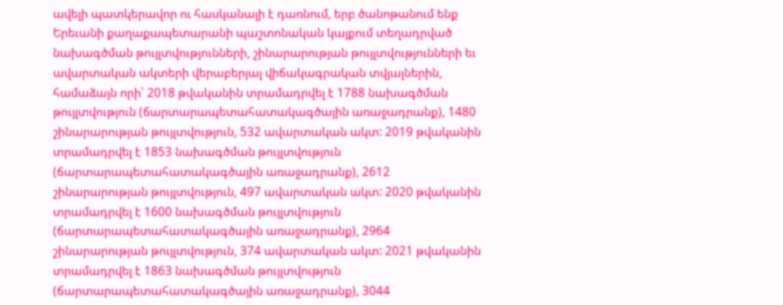ավելի պատկերավոր ու հասկանալի է դառնում, երբ ծանոթանում ենք Երեւանի քաղաքապետարանի պաշտոնական կայքում տեղադրված նախագծման թույլտվությունների, շինարարության թույլտվությունների եւ ավարտական ակտերի վերաբերյալ վիճակագրական տվյալներին, համաձայն որի՝ 2018 թվականին տրամադրվել է 1788 նախագծման թույլտվություն (ճարտարապետահատակագծային առաջադրանք), 1480 շինարարության թույլտվություն, 532 ավարտական ակտ: 2019 թվականին տրամադրվել է 1853 նախագծման թույլտվություն (ճարտարապետահատակագծային առաջադրանք), 2612 շինարարության թույլտվություն, 497 ավարտական ակտ: 2020 թվականին տրամադրվել է 1600 նախագծման թույլտվություն (ճարտարապետահատակագծային առաջադրանք), 2964 շինարարության թույլտվություն, 374 ավարտական ակտ: 2021 թվականին տրամադրվել է 1863 նախագծման թույլտվություն (ճարտարապետահատակագծային առաջադրանք), 3044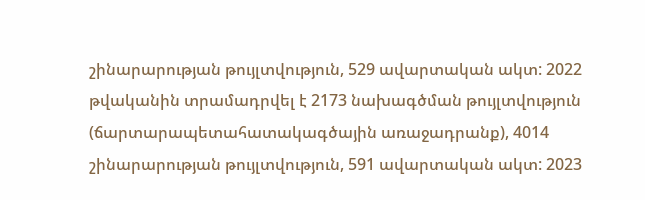շինարարության թույլտվություն, 529 ավարտական ակտ: 2022 թվականին տրամադրվել է 2173 նախագծման թույլտվություն (ճարտարապետահատակագծային առաջադրանք), 4014 շինարարության թույլտվություն, 591 ավարտական ակտ: 2023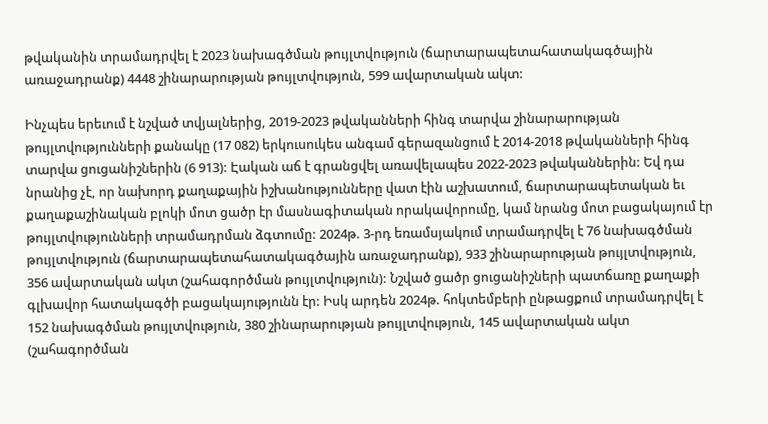թվականին տրամադրվել է 2023 նախագծման թույլտվություն (ճարտարապետահատակագծային առաջադրանք) 4448 շինարարության թույլտվություն, 599 ավարտական ակտ:

Ինչպես երեւում է նշված տվյալներից, 2019-2023 թվականների հինգ տարվա շինարարության թույլտվությունների քանակը (17 082) երկուսուկես անգամ գերազանցում է 2014-2018 թվականների հինգ տարվա ցուցանիշներին (6 913): Էական աճ է գրանցվել առավելապես 2022-2023 թվականներին: Եվ դա նրանից չէ, որ նախորդ քաղաքային իշխանությունները վատ էին աշխատում, ճարտարապետական եւ քաղաքաշինական բլոկի մոտ ցածր էր մասնագիտական որակավորումը, կամ նրանց մոտ բացակայում էր թույլտվությունների տրամադրման ձգտումը: 2024թ. 3-րդ եռամսյակում տրամադրվել է 76 նախագծման թույլտվություն (ճարտարապետահատակագծային առաջադրանք), 933 շինարարության թույլտվություն, 356 ավարտական ակտ (շահագործման թույլտվություն): Նշված ցածր ցուցանիշների պատճառը քաղաքի գլխավոր հատակագծի բացակայությունն էր: Իսկ արդեն 2024թ. հոկտեմբերի ընթացքում տրամադրվել է 152 նախագծման թույլտվություն, 380 շինարարության թույլտվություն, 145 ավարտական ակտ (շահագործման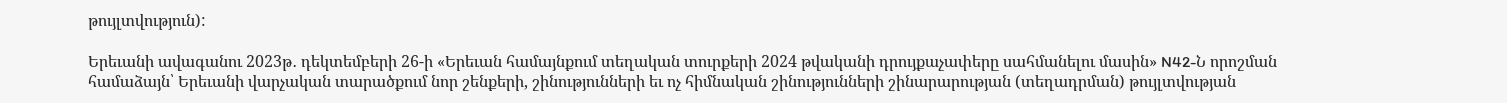թույլտվություն):

Երեւանի ավագանու 2023թ․ դեկտեմբերի 26-ի «Երեւան համայնքում տեղական տուրքերի 2024 թվականի դրույքաչափերը սահմանելու մասին» N42-Ն որոշման համաձայն՝ Երեւանի վարչական տարածքում նոր շենքերի, շինությունների եւ ոչ հիմնական շինությունների շինարարության (տեղադրման) թույլտվության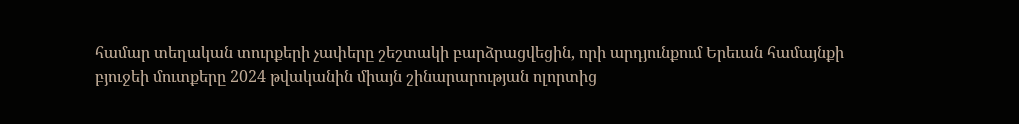համար տեղական տուրքերի չափերը շեշտակի բարձրացվեցին, որի արդյունքում Երեւան համայնքի բյուջեի մուտքերը 2024 թվականին միայն շինարարության ոլորտից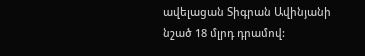ավելացան Տիգրան Ավինյանի նշած 18 մլրդ դրամով: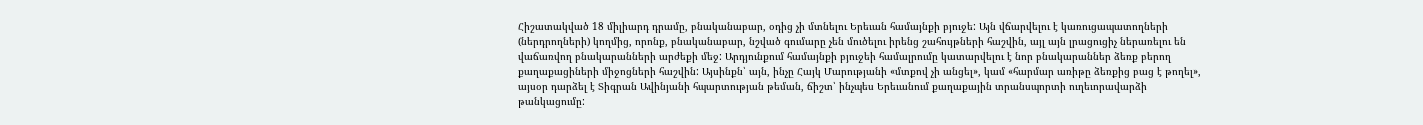Հիշատակված 18 միլիարդ դրամը, բնականաբար, օդից չի մտնելու Երեւան համայնքի բյուջե: Այն վճարվելու է կառուցապատողների (ներդրողների) կողմից, որոնք, բնականաբար, նշված գումարը չեն մուծելու իրենց շահույթների հաշվին, այլ այն լրացուցիչ ներառելու են վաճառվող բնակարանների արժեքի մեջ: Արդյունքում համայնքի բյուջեի համալրումը կատարվելու է նոր բնակարաններ ձեռք բերող քաղաքացիների միջոցների հաշվին: Այսինքն՝ այն, ինչը Հայկ Մարությանի «մտքով չի անցել», կամ «հարմար առիթը ձեռքից բաց է թողել», այսօր դարձել է Տիգրան Ավինյանի հպարտության թեման, ճիշտ՝ ինչպես Երեւանում քաղաքային տրանսպորտի ուղեւորավարձի թանկացումը: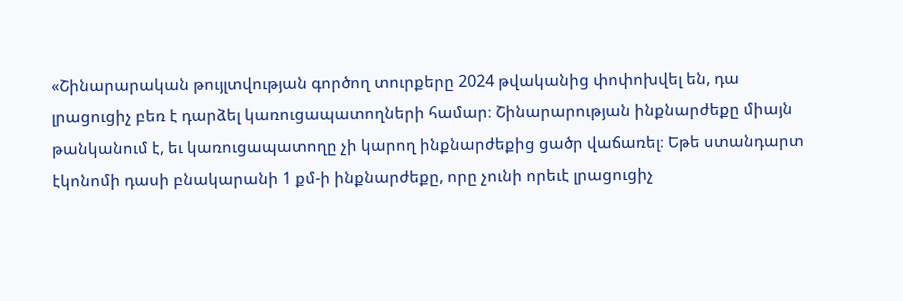«Շինարարական թույլտվության գործող տուրքերը 2024 թվականից փոփոխվել են, դա լրացուցիչ բեռ է դարձել կառուցապատողների համար։ Շինարարության ինքնարժեքը միայն թանկանում է, եւ կառուցապատողը չի կարող ինքնարժեքից ցածր վաճառել։ Եթե ստանդարտ էկոնոմի դասի բնակարանի 1 քմ-ի ինքնարժեքը, որը չունի որեւէ լրացուցիչ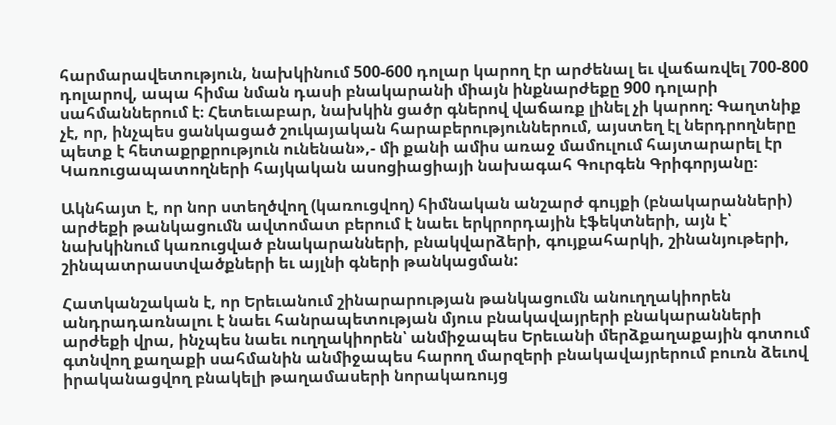հարմարավետություն, նախկինում 500-600 դոլար կարող էր արժենալ եւ վաճառվել 700-800 դոլարով, ապա հիմա նման դասի բնակարանի միայն ինքնարժեքը 900 դոլարի սահմաններում է։ Հետեւաբար, նախկին ցածր գներով վաճառք լինել չի կարող։ Գաղտնիք չէ, որ, ինչպես ցանկացած շուկայական հարաբերություններում, այստեղ էլ ներդրողները պետք է հետաքրքրություն ունենան»,- մի քանի ամիս առաջ մամուլում հայտարարել էր Կառուցապատողների հայկական ասոցիացիայի նախագահ Գուրգեն Գրիգորյանը։

Ակնհայտ է, որ նոր ստեղծվող (կառուցվող) հիմնական անշարժ գույքի (բնակարանների) արժեքի թանկացումն ավտոմատ բերում է նաեւ երկրորդային էֆեկտների, այն է՝ նախկինում կառուցված բնակարանների, բնակվարձերի, գույքահարկի, շինանյութերի, շինպատրաստվածքների եւ այլնի գների թանկացման:

Հատկանշական է, որ Երեւանում շինարարության թանկացումն անուղղակիորեն անդրադառնալու է նաեւ հանրապետության մյուս բնակավայրերի բնակարանների արժեքի վրա, ինչպես նաեւ ուղղակիորեն՝ անմիջապես Երեւանի մերձքաղաքային գոտում գտնվող քաղաքի սահմանին անմիջապես հարող մարզերի բնակավայրերում բուռն ձեւով իրականացվող բնակելի թաղամասերի նորակառույց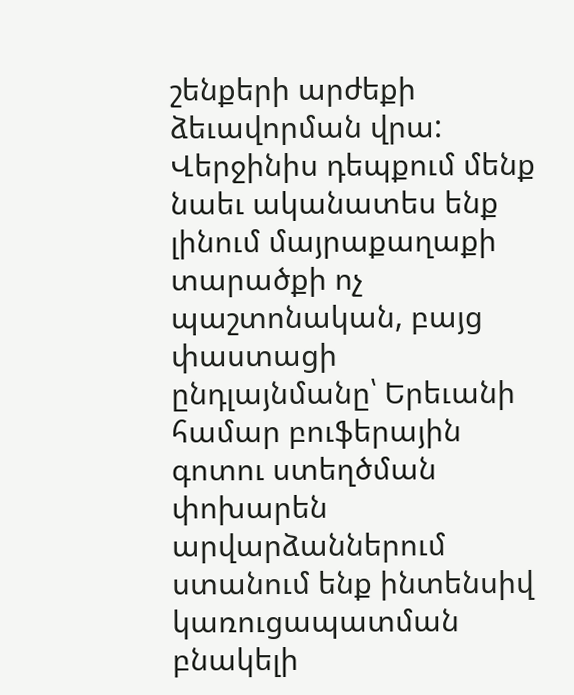շենքերի արժեքի ձեւավորման վրա:
Վերջինիս դեպքում մենք նաեւ ականատես ենք լինում մայրաքաղաքի տարածքի ոչ պաշտոնական, բայց փաստացի ընդլայնմանը՝ Երեւանի համար բուֆերային գոտու ստեղծման փոխարեն արվարձաններում ստանում ենք ինտենսիվ կառուցապատման բնակելի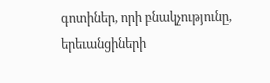գոտիներ, որի բնակչությունը, երեւանցիների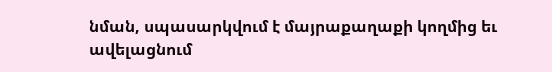նման, սպասարկվում է մայրաքաղաքի կողմից եւ ավելացնում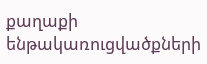քաղաքի ենթակառուցվածքների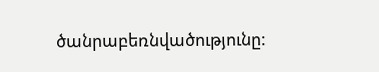ծանրաբեռնվածությունը: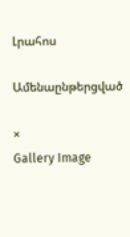Լրահոս

Ամենաընթերցված

×
Gallery Image